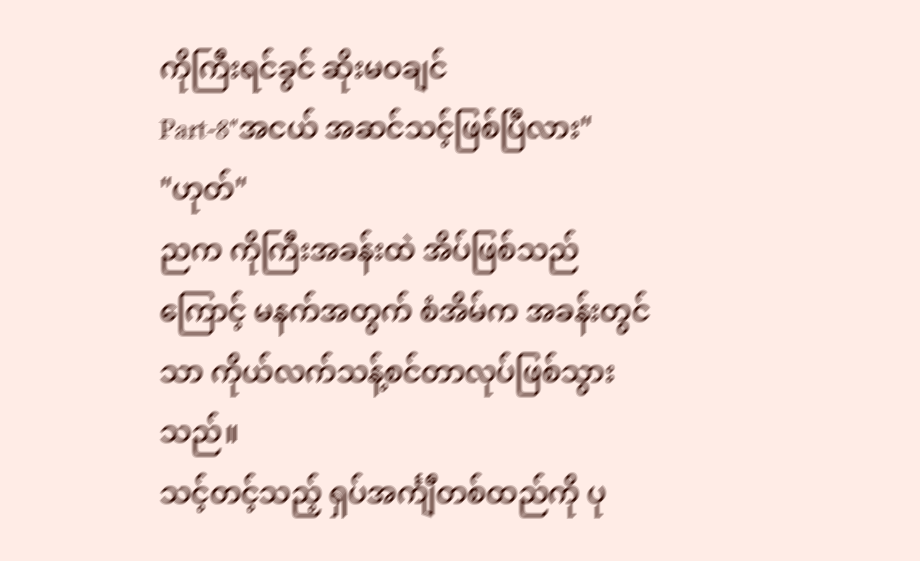ကိုကြီးရင်ခွင် ဆိုးမဝချင်
Part-8"အငယ် အဆင်သင့်ဖြစ်ပြီလား"
"ဟုတ်"
ညက ကိုကြီးအခန်းထဲ အိပ်ဖြစ်သည်ကြောင့် မနက်အတွက် စံအိမ်က အခန်းတွင်သာ ကိုယ်လက်သန့်စင်တာလုပ်ဖြစ်သွားသည်။
သင့်တင့်သည့် ရှပ်အင်္ကျီတစ်ထည်ကို ပု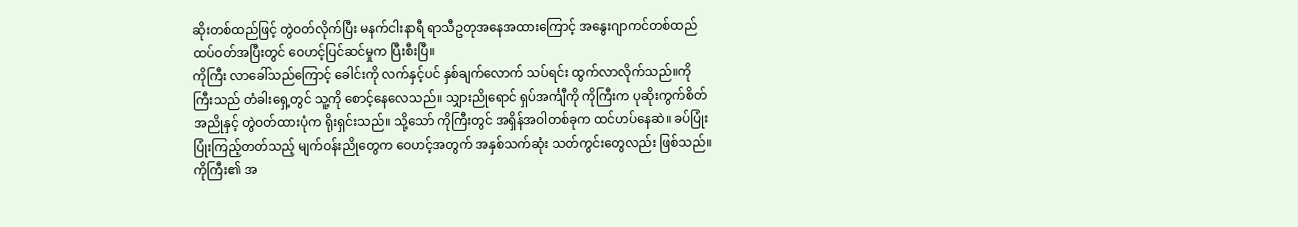ဆိုးတစ်ထည်ဖြင့် တွဲဝတ်လိုက်ပြီး မနက်ငါးနာရီ ရာသီဥတုအနေအထားကြောင့် အနွေးဂျာကင်တစ်ထည် ထပ်ဝတ်အပြီးတွင် ဝေဟင့်ပြင်ဆင်မှုက ပြီးစီးပြီ။
ကိုကြီး လာခေါ်သည်ကြောင့် ခေါင်းကို လက်နှင့်ပင် နှစ်ချက်လောက် သပ်ရင်း ထွက်လာလိုက်သည်။ကိုကြီးသည် တံခါးရှေ့တွင် သူ့ကို စောင့်နေလေသည်။ သျှားညိုရောင် ရှပ်အင်္ကျီကို ကိုကြီးက ပုဆိုးကွက်စိတ်အညိုနှင့် တွဲဝတ်ထားပုံက ရိုးရှင်းသည်။ သို့သော် ကိုကြီးတွင် အရှိန်အဝါတစ်ခုက ထင်ဟပ်နေဆဲ။ ခပ်ပြုံးပြုံးကြည့်တတ်သည့် မျက်ဝန်းညိုတွေက ဝေဟင့်အတွက် အနှစ်သက်ဆုံး သတ်ကွင်းတွေလည်း ဖြစ်သည်။ ကိုကြီး၏ အ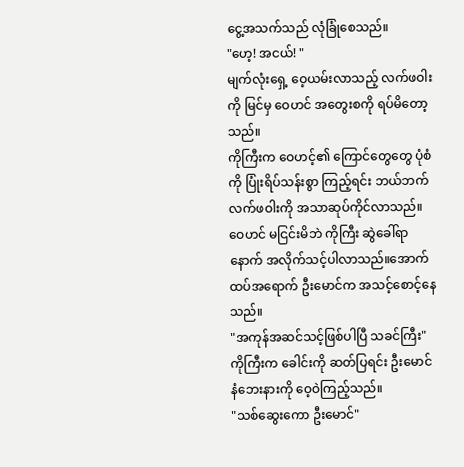ငွေ့အသက်သည် လုံခြုံစေသည်။
"ဟေ့! အငယ်! "
မျက်လုံးရှေ့ ဝေ့ယမ်းလာသည့် လက်ဖဝါးကို မြင်မှ ဝေဟင် အတွေးစကို ရပ်မိတော့သည်။
ကိုကြီးက ဝေဟင့်၏ ကြောင်တွေတွေ ပုံစံကို ပြုံးရိပ်သန်းစွာ ကြည့်ရင်း ဘယ်ဘက် လက်ဖဝါးကို အသာဆုပ်ကိုင်လာသည်။
ဝေဟင် မငြင်းမိဘဲ ကိုကြီး ဆွဲခေါ်ရာနောက် အလိုက်သင့်ပါလာသည်။အောက်ထပ်အရောက် ဦးမောင်က အသင့်စောင့်နေသည်။
"အကုန်အဆင်သင့်ဖြစ်ပါပြီ သခင်ကြီး"
ကိုကြီးက ခေါင်းကို ဆတ်ပြရင်း ဦးမောင်နံဘေးနားကို ဝေ့ဝဲကြည့်သည်။
"သစ်ဆွေးကော ဦးမောင်"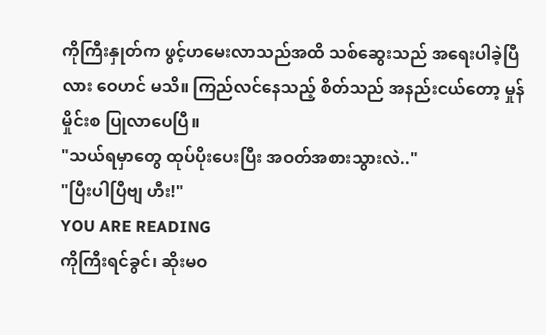ကိုကြီးနှုတ်က ဖွင့်ဟမေးလာသည်အထိ သစ်ဆွေးသည် အရေးပါခဲ့ပြီလား ဝေဟင် မသိ။ ကြည်လင်နေသည့် စိတ်သည် အနည်းငယ်တော့ မှုန်မှိုင်းစ ပြုလာပေပြီ။
"သယ်ရမှာတွေ ထုပ်ပိုးပေးပြီး အဝတ်အစားသွားလဲ.."
"ပြီးပါပြီဗျ ဟီး!"
YOU ARE READING
ကိုကြီးရင်ခွင်၊ ဆိုးမဝ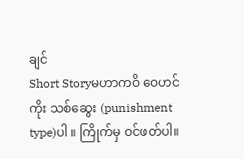ချင်
Short Storyမဟာကဝိ ဝေဟင်ကိုး သစ်ဆွေး (punishment type)ပါ ။ ကြိုက်မှ ဝင်ဖတ်ပါ။